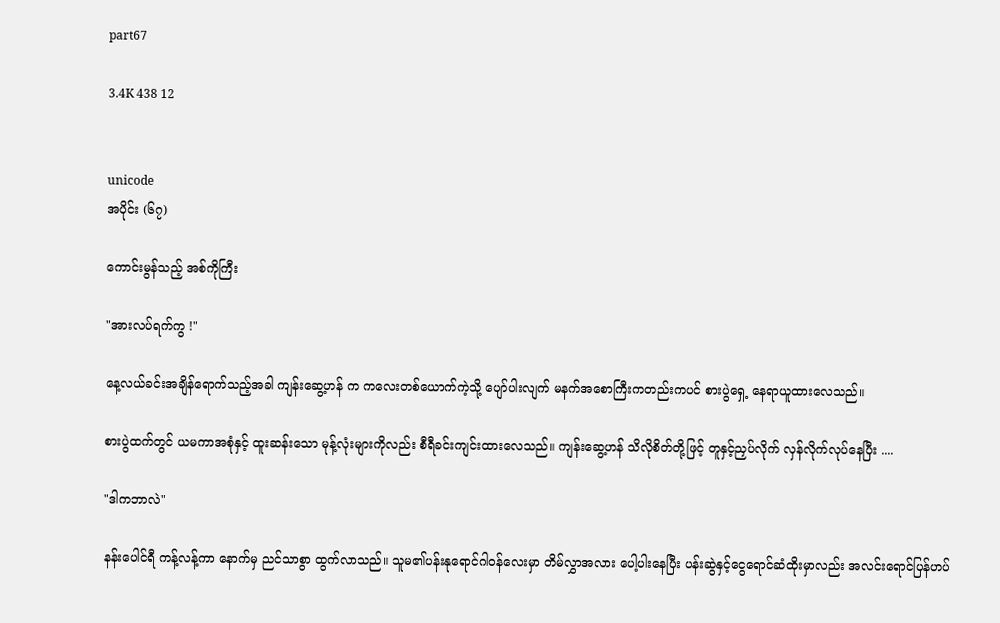part67

3.4K 438 12


unicode
အပိုင်း (၆၇)

ကောင်းမွန်သည့် အစ်ကိုကြီး

"အားလပ်ရက်ကွ !"

နေ့လယ်ခင်းအချိန်ရောက်သည့်အခါ ကျန်းဆွေ့ဟန် က ကလေးတစ်ယောက်ကဲ့သို့ ပျော်ပါးလျက် မနက်အစောကြီးကတည်းကပင် စားပွဲရှေ့ နေရာယူထားလေသည်။

စားပွဲထက်တွင် ယမကာအစုံနှင့် ထူးဆန်းသော မုန့်လုံးများကိုလည်း စီရီခင်းကျင်းထားလေသည်။ ကျန်းဆွေ့ဟန် သိလိုစိတ်တို့ဖြင့် တူနှင့်ညှပ်လိုက် လှန်လိုက်လုပ်နေပြီး ....

"ဒါကဘာလဲ"

နန်းပေါင်ရီ ကန့်လန့်ကာ နောက်မှ ညင်သာစွာ ထွက်လာသည်။ သူမ၏ပန်းနုရောင်ဂါဝန်လေးမှာ တိမ်လွှာအလား ပေါ့ပါးနေပြီး ပန်းဆွဲနှင့်ငွေရောင်ဆံထိုးမှာလည်း အလင်းရောင်ပြန်ဟပ်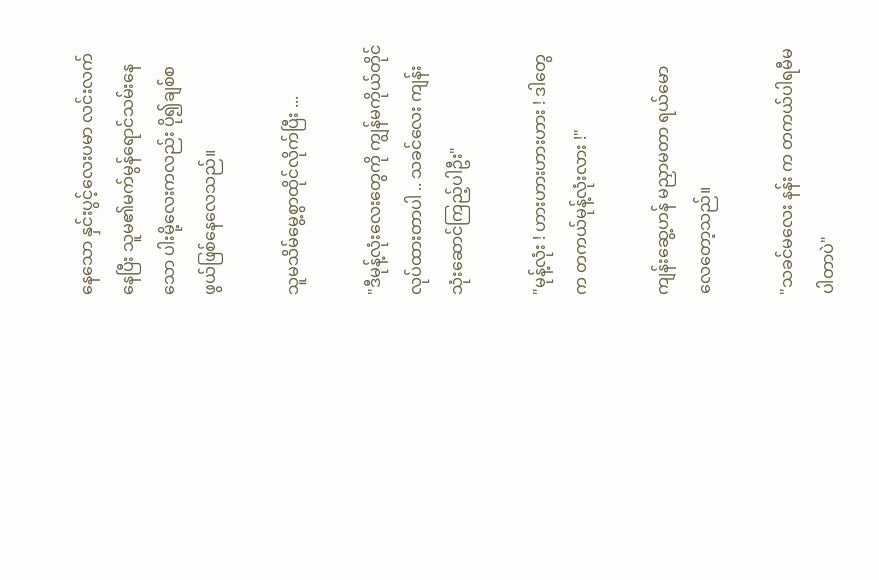နေသော နှင်းပွင့်လေးပမာ လင်းလက်နေပြီး သူမ၏မက်မွန်ရောင်သမ်းနေသော ပါးမို့လေးကလည်း ပို၍ချစ်စဖွယ်ဖြစ်နေလေသည်။

သူမသိမ်မွေ့စွာထိုင်လိုက်ပြီး ...

"ဒီမုန့်လုံးလေးတွေကို ကျွန်မကိုယ်တိုင်လုပ်ထားတာပါ .. သခင်လေး ကျန်း သုံးဆောင်ကြည့်ပါဦး"

"မုန့်လုံး ! ဟားဟားဟားဟား ! ဒါတွေက တကယ်မုန့်လုံးလား !"

ကျန်းဆွေ့ဟန် မညှာမတာ ရယ်မောလေတော့သည်။

"သခင်မလေး နန်း က တကယ်ပါရမီမပါတာပဲ"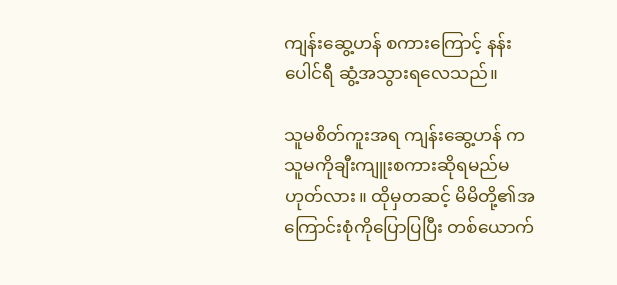ကျန်းဆွေ့ဟန် စကားကြောင့် နန်းပေါင်ရီ ဆွံ့အသွားရလေသည်။

သူမစိတ်ကူးအရ ကျန်းဆွေ့ဟန် က သူမကိုချီးကျူးစကားဆိုရမည်မဟုတ်လား။ ထိုမှတဆင့် မိမိတို့၏အကြောင်းစုံကိုပြောပြပြီး တစ်ယောက်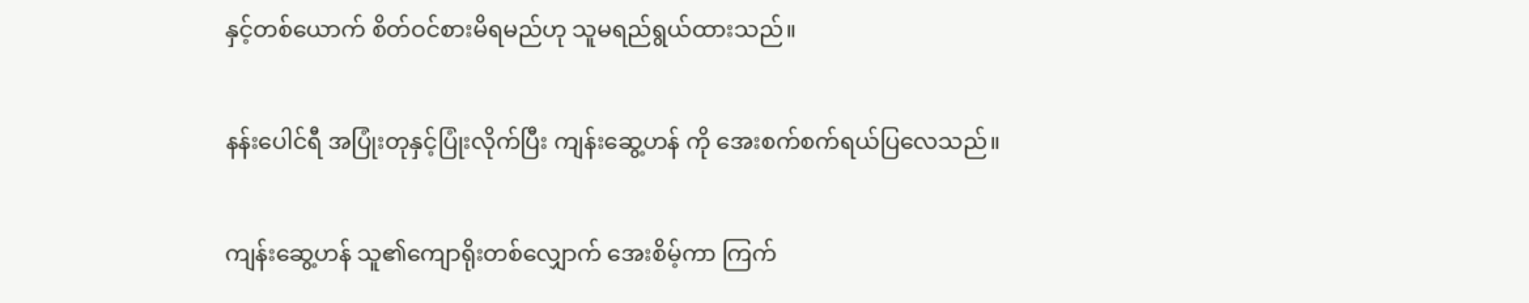နှင့်တစ်ယောက် စိတ်ဝင်စားမိရမည်ဟု သူမရည်ရွယ်ထားသည်။

နန်းပေါင်ရီ အပြုံးတုနှင့်ပြုံးလိုက်ပြီး ကျန်းဆွေ့ဟန် ကို အေးစက်စက်ရယ်ပြလေသည်။

ကျန်းဆွေ့ဟန် သူ၏ကျောရိုးတစ်လျှောက် အေးစိမ့်ကာ ကြက်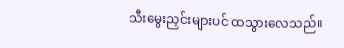သီးမွေးညှင်းများပင် ထသွားလေသည်။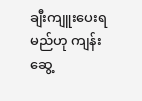ချီးကျူးပေးရမည်ဟု ကျန်းဆွေ့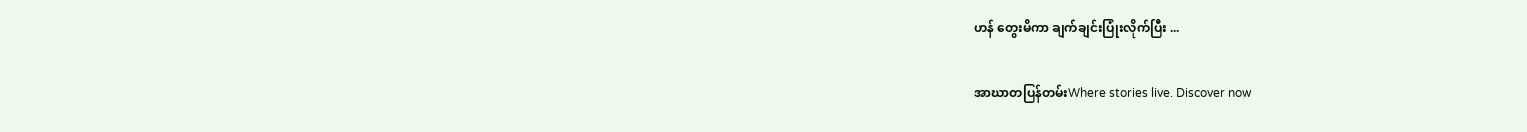ဟန် တွေးမိကာ ချက်ချင်းပြုံးလိုက်ပြီး ...

အာဃာတပြန်တမ်းWhere stories live. Discover now